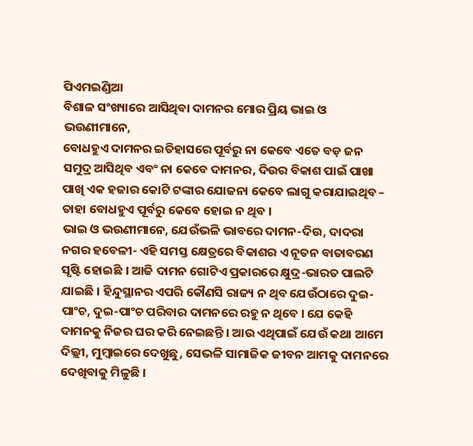ପିଏମଇଣ୍ଡିଆ
ବିଶାଳ ସଂଖ୍ୟାରେ ଆସିଥିବା ଦାମନର ମୋର ପ୍ରିୟ ଭାଇ ଓ ଭଉଣୀମାନେ,
ବୋଧହୁଏ ଦାମନର ଇତିହାସରେ ପୂର୍ବରୁ ନା କେବେ ଏତେ ବଡ଼ ଜନ ସମୁଦ୍ର ଆସିଥିବ ଏବଂ ନା କେବେ ଦାମନର, ଦିଉର ବିକାଶ ପାଇଁ ପାଖା ପାଖି ଏକ ହଜାର କୋଟି ଟଙ୍କାର ଯୋଜନା କେବେ ଲାଗୁ କରାଯାଇଥିବ – ତାହା ବୋଧହୁଏ ପୂର୍ବରୁ କେବେ ହୋଇ ନ ଥିବ ।
ଭାଇ ଓ ଭଉଣୀମାନେ, ଯେଉଁଭଳି ଭାବରେ ଦାମନ-ଦିଉ, ଦାଦରା ନଗର ହବେଳୀ- ଏହି ସମସ୍ତ କ୍ଷେତ୍ରରେ ବିକାଶର ଏ ନୂତନ ବାତାବରଣ ସୃଷ୍ଟି ହୋଇଛି । ଆଜି ଦାମନ ଗୋଟିଏ ପ୍ରକାରରେ କ୍ଷୁଦ୍ର-ଭାରତ ପାଲଟି ଯାଇଛି । ହିନ୍ଦୁସ୍ଥାନର ଏପରି କୌଣସି ରାଜ୍ୟ ନ ଥିବ ଯେଉଁଠାରେ ଦୁଇ-ପାଂଚ, ଦୁଇ-ପାଂଚ ପରିବାର ଦାମନରେ ରହୁ ନ ଥିବେ । ଯେ କେହି ଦାମନକୁ ନିଜର ଘର କରି ନେଇଛନ୍ତି । ଆଉ ଏଥିପାଇଁ ଯେଉଁ କଥା ଆମେ ଦିଲ୍ଲୀ, ମୁମ୍ବାଇରେ ଦେଖୁଛୁ, ସେଭଳି ସାମାଜିକ ଜୀବନ ଆମକୁ ଦାମନରେ ଦେଖିବାକୁ ମିଳୁଛି ।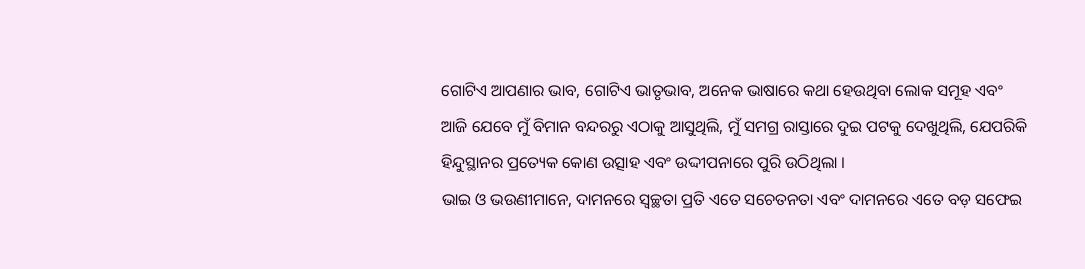ଗୋଟିଏ ଆପଣାର ଭାବ, ଗୋଟିଏ ଭାତୃଭାବ, ଅନେକ ଭାଷାରେ କଥା ହେଉଥିବା ଲୋକ ସମୂହ ଏବଂ ଆଜି ଯେବେ ମୁଁ ବିମାନ ବନ୍ଦରରୁ ଏଠାକୁ ଆସୁଥିଲି, ମୁଁ ସମଗ୍ର ରାସ୍ତାରେ ଦୁଇ ପଟକୁ ଦେଖୁଥିଲି, ଯେପରିକି ହିନ୍ଦୁସ୍ଥାନର ପ୍ରତ୍ୟେକ କୋଣ ଉତ୍ସାହ ଏବଂ ଉଦ୍ଦୀପନାରେ ପୁରି ଉଠିଥିଲା ।
ଭାଇ ଓ ଭଉଣୀମାନେ, ଦାମନରେ ସ୍ୱଚ୍ଛତା ପ୍ରତି ଏତେ ସଚେତନତା ଏବଂ ଦାମନରେ ଏତେ ବଡ଼ ସଫେଇ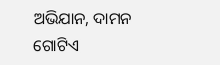ଅଭିଯାନ, ଦାମନ ଗୋଟିଏ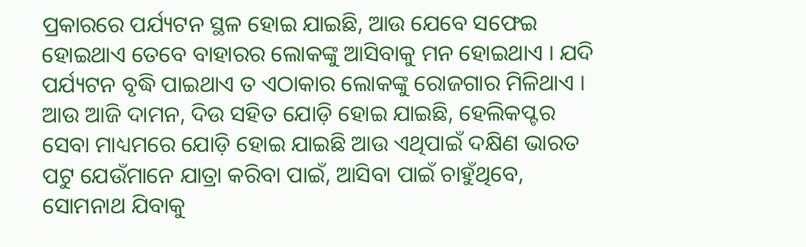ପ୍ରକାରରେ ପର୍ଯ୍ୟଟନ ସ୍ଥଳ ହୋଇ ଯାଇଛି, ଆଉ ଯେବେ ସଫେଇ ହୋଇଥାଏ ତେବେ ବାହାରର ଲୋକଙ୍କୁ ଆସିବାକୁ ମନ ହୋଇଥାଏ । ଯଦି ପର୍ଯ୍ୟଟନ ବୃଦ୍ଧି ପାଇଥାଏ ତ ଏଠାକାର ଲୋକଙ୍କୁ ରୋଜଗାର ମିଳିଥାଏ । ଆଉ ଆଜି ଦାମନ, ଦିଉ ସହିତ ଯୋଡ଼ି ହୋଇ ଯାଇଛି, ହେଲିକପ୍ଟର ସେବା ମାଧ୍ୟମରେ ଯୋଡ଼ି ହୋଇ ଯାଇଛି ଆଉ ଏଥିପାଇଁ ଦକ୍ଷିଣ ଭାରତ ପଟୁ ଯେଉଁମାନେ ଯାତ୍ରା କରିବା ପାଇଁ, ଆସିବା ପାଇଁ ଚାହୁଁଥିବେ, ସୋମନାଥ ଯିବାକୁ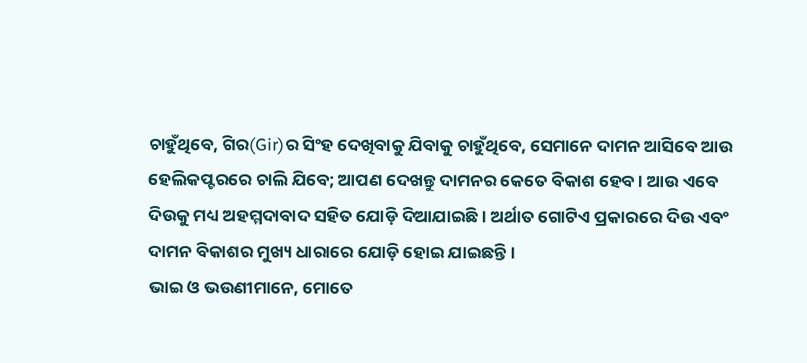ଚାହୁଁଥିବେ, ଗିର(Gir)ର ସିଂହ ଦେଖିବାକୁ ଯିବାକୁ ଚାହୁଁଥିବେ, ସେମାନେ ଦାମନ ଆସିବେ ଆଉ ହେଲିକପ୍ଟରରେ ଚାଲି ଯିବେ; ଆପଣ ଦେଖନ୍ତୁ ଦାମନର କେତେ ବିକାଶ ହେବ । ଆଉ ଏବେ ଦିଉକୁ ମଧ୍ୟ ଅହମ୍ମଦାବାଦ ସହିତ ଯୋଡ଼ି ଦିଆଯାଇଛି । ଅର୍ଥାତ ଗୋଟିଏ ପ୍ରକାରରେ ଦିଉ ଏବଂ ଦାମନ ବିକାଶର ମୁଖ୍ୟ ଧାରାରେ ଯୋଡ଼ି ହୋଇ ଯାଇଛନ୍ତି ।
ଭାଇ ଓ ଭଉଣୀମାନେ, ମୋତେ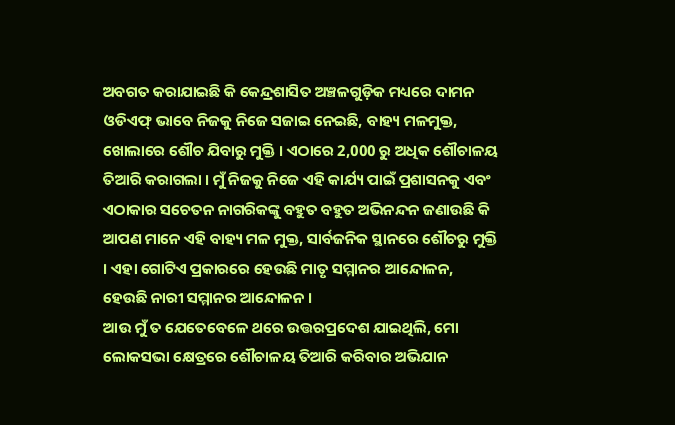ଅବଗତ କରାଯାଇଛି କି କେନ୍ଦ୍ରଶାସିତ ଅଞ୍ଚଳଗୁଡ଼ିକ ମଧ୍ୟରେ ଦାମନ ଓଡିଏଫ୍ ଭାବେ ନିଜକୁ ନିଜେ ସଜାଇ ନେଇଛି, ବାହ୍ୟ ମଳମୁକ୍ତ, ଖୋଲାରେ ଶୌଚ ଯିବାରୁ ମୁକ୍ତି । ଏଠାରେ 2,000 ରୁ ଅଧିକ ଶୌଚାଳୟ ତିଆରି କରାଗଲା । ମୁଁ ନିଜକୁ ନିଜେ ଏହି କାର୍ଯ୍ୟ ପାଇଁ ପ୍ରଶାସନକୁ ଏବଂ ଏଠାକାର ସଚେତନ ନାଗରିକଙ୍କୁ ବହୁତ ବହୁତ ଅଭିନନ୍ଦନ ଜଣାଉଛି କି ଆପଣ ମାନେ ଏହି ବାହ୍ୟ ମଳ ମୁକ୍ତ, ସାର୍ବଜନିକ ସ୍ଥାନରେ ଶୌଚରୁ ମୁକ୍ତି । ଏହା ଗୋଟିଏ ପ୍ରକାରରେ ହେଉଛି ମାତୃ ସମ୍ମାନର ଆନ୍ଦୋଳନ, ହେଉଛି ନାରୀ ସମ୍ମାନର ଆନ୍ଦୋଳନ ।
ଆଉ ମୁଁ ତ ଯେତେବେଳେ ଥରେ ଉତ୍ତରପ୍ରଦେଶ ଯାଇଥିଲି, ମୋ ଲୋକସଭା କ୍ଷେତ୍ରରେ ଶୌଚାଳୟ ତିଆରି କରିବାର ଅଭିଯାନ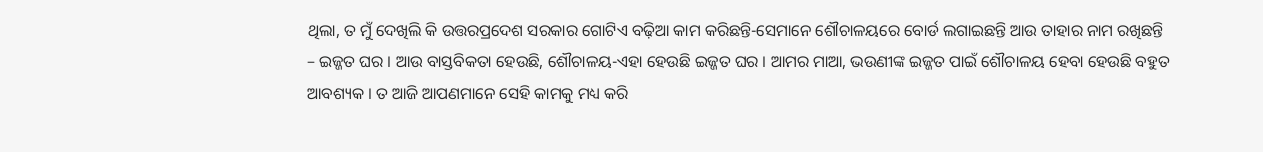ଥିଲା, ତ ମୁଁ ଦେଖିଲି କି ଉତ୍ତରପ୍ରଦେଶ ସରକାର ଗୋଟିଏ ବଢ଼ିଆ କାମ କରିଛନ୍ତି-ସେମାନେ ଶୌଚାଳୟରେ ବୋର୍ଡ ଲଗାଇଛନ୍ତି ଆଉ ତାହାର ନାମ ରଖିଛନ୍ତି – ଇଜ୍ଜତ ଘର । ଆଉ ବାସ୍ତବିକତା ହେଉଛି, ଶୌଚାଳୟ-ଏହା ହେଉଛି ଇଜ୍ଜତ ଘର । ଆମର ମାଆ, ଭଉଣୀଙ୍କ ଇଜ୍ଜତ ପାଇଁ ଶୌଚାଳୟ ହେବା ହେଉଛି ବହୁତ ଆବଶ୍ୟକ । ତ ଆଜି ଆପଣମାନେ ସେହି କାମକୁ ମଧ୍ୟ କରି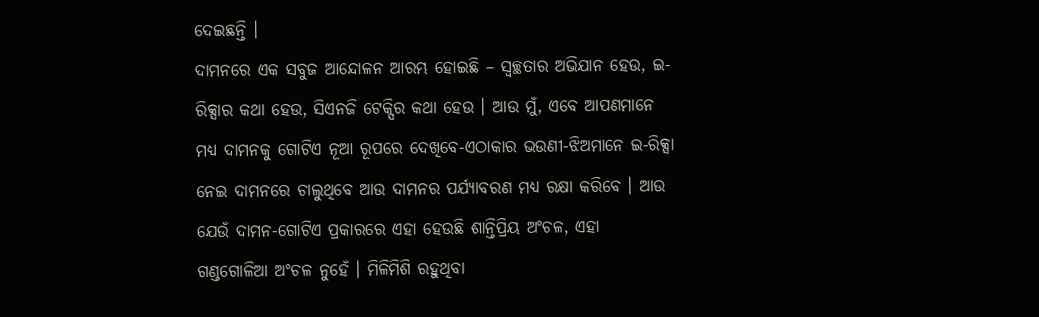ଦେଇଛନ୍ତି ।
ଦାମନରେ ଏକ ସବୁଜ ଆନ୍ଦୋଳନ ଆରମ୍ଭ ହୋଇଛି – ସ୍ୱଚ୍ଛତାର ଅଭିଯାନ ହେଉ, ଇ-ରିକ୍ସାର କଥା ହେଉ, ସିଏନଜି ଟେକ୍ସିର କଥା ହେଉ । ଆଉ ମୁଁ, ଏବେ ଆପଣମାନେ ମଧ୍ୟ ଦାମନକୁ ଗୋଟିଏ ନୂଆ ରୂପରେ ଦେଖିବେ-ଏଠାକାର ଭଉଣୀ-ଝିଅମାନେ ଇ-ରିକ୍ସା ନେଇ ଦାମନରେ ଚାଲୁଥିବେ ଆଉ ଦାମନର ପର୍ଯ୍ୟାବରଣ ମଧ୍ୟ ରକ୍ଷା କରିବେ । ଆଉ ଯେଉଁ ଦାମନ-ଗୋଟିଏ ପ୍ରକାରରେ ଏହା ହେଉଛି ଶାନ୍ତିପ୍ରିୟ ଅଂଚଳ, ଏହା ଗଣ୍ଡଗୋଳିଆ ଅଂଚଳ ନୁହେଁ । ମିଳିମିଶି ରହୁଥିବା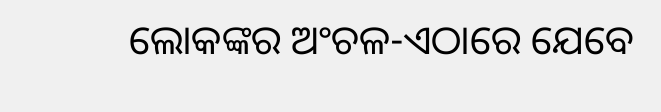ଲୋକଙ୍କର ଅଂଚଳ-ଏଠାରେ ଯେବେ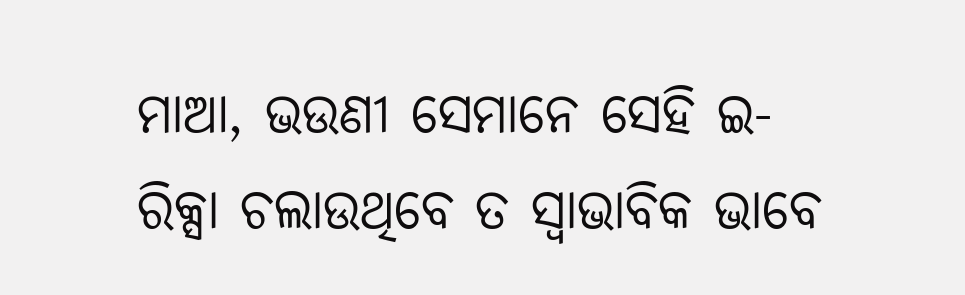ମାଆ, ଭଉଣୀ ସେମାନେ ସେହି ଇ-ରିକ୍ସା ଚଲାଉଥିବେ ତ ସ୍ୱାଭାବିକ ଭାବେ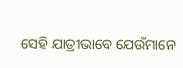ସେହି ଯାତ୍ରୀଭାବେ ଯେଉଁମାନେ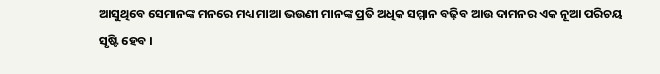ଆସୁଥିବେ ସେମାନଙ୍କ ମନରେ ମଧ୍ୟ ମାଆ ଭଉଣୀ ମାନଙ୍କ ପ୍ରତି ଅଧିକ ସମ୍ମାନ ବଢ଼ିବ ଆଉ ଦାମନର ଏକ ନୂଆ ପରିଚୟ ସୃଷ୍ଟି ହେବ ।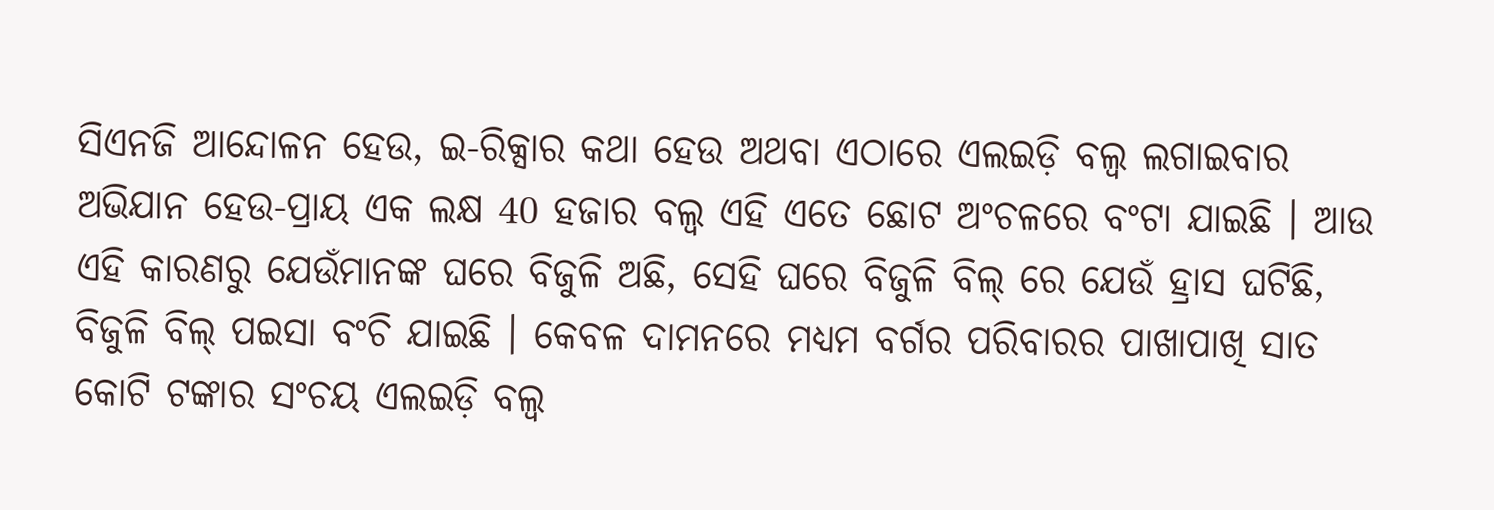ସିଏନଜି ଆନ୍ଦୋଳନ ହେଉ, ଇ-ରିକ୍ସାର କଥା ହେଉ ଅଥବା ଏଠାରେ ଏଲଇଡ଼ି ବଲ୍ବ ଲଗାଇବାର ଅଭିଯାନ ହେଉ-ପ୍ରାୟ ଏକ ଲକ୍ଷ 40 ହଜାର ବଲ୍ବ ଏହି ଏତେ ଛୋଟ ଅଂଚଳରେ ବଂଟା ଯାଇଛି । ଆଉ ଏହି କାରଣରୁ ଯେଉଁମାନଙ୍କ ଘରେ ବିଜୁଳି ଅଛି, ସେହି ଘରେ ବିଜୁଳି ବିଲ୍ ରେ ଯେଉଁ ହ୍ରାସ ଘଟିଛି, ବିଜୁଳି ବିଲ୍ ପଇସା ବଂଚି ଯାଇଛି । କେବଳ ଦାମନରେ ମଧ୍ୟମ ବର୍ଗର ପରିବାରର ପାଖାପାଖି ସାତ କୋଟି ଟଙ୍କାର ସଂଚୟ ଏଲଇଡ଼ି ବଲ୍ବ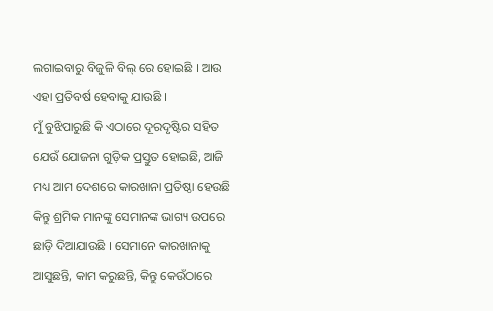ଲଗାଇବାରୁ ବିଜୁଳି ବିଲ୍ ରେ ହୋଇଛି । ଆଉ ଏହା ପ୍ରତିବର୍ଷ ହେବାକୁ ଯାଉଛି ।
ମୁଁ ବୁଝିପାରୁଛି କି ଏଠାରେ ଦୂରଦୃଷ୍ଟିର ସହିତ ଯେଉଁ ଯୋଜନା ଗୁଡ଼ିକ ପ୍ରସ୍ତୁତ ହୋଇଛି, ଆଜି ମଧ୍ୟ ଆମ ଦେଶରେ କାରଖାନା ପ୍ରତିଷ୍ଠା ହେଉଛି କିନ୍ତୁ ଶ୍ରମିକ ମାନଙ୍କୁ ସେମାନଙ୍କ ଭାଗ୍ୟ ଉପରେ ଛାଡ଼ି ଦିଆଯାଉଛି । ସେମାନେ କାରଖାନାକୁ ଆସୁଛନ୍ତି, କାମ କରୁଛନ୍ତି, କିନ୍ତୁ କେଉଁଠାରେ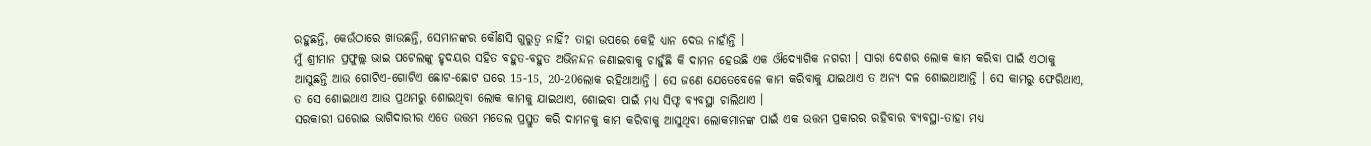ରହୁଛନ୍ତି, କେଉଁଠାରେ ଖାଉଛନ୍ତି, ସେମାନଙ୍କର କୌଣସି ଗୁରୁତ୍ୱ ନାହିଁ? ତାହା ଉପରେ କେହି ଧ୍ୟାନ ଦେଉ ନାହାଁନ୍ତି ।
ମୁଁ ଶ୍ରୀମାନ ପ୍ରଫୁଲ୍ଲ ଭାଇ ପଟେଲଙ୍କୁ ହୃଦୟର ସହିତ ବହୁତ-ବହୁତ ଅଭିନନ୍ଦନ ଜଣାଇବାକୁ ଚାହୁଁଛି କି ଦାମନ ହେଉଛି ଏକ ଔଦ୍ୟୋଗିକ ନଗରୀ । ସାରା ଦେଶର ଲୋକ କାମ କରିବା ପାଇଁ ଏଠାକୁ ଆସୁଛନ୍ତି ଆଉ ଗୋଟିଏ-ଗୋଟିଏ ଛୋଟ-ଛୋଟ ଘରେ 15-15, 20-20ଲୋକ ରହିଥାଆନ୍ତି । ସେ ଜଣେ ଯେତେବେଳେ କାମ କରିବାକୁ ଯାଇଥାଏ ତ ଅନ୍ୟ ଦଳ ଶୋଇଥାଆନ୍ତି । ସେ କାମରୁ ଫେରିଥାଏ, ତ ସେ ଶୋଇଥାଏ ଆଉ ପ୍ରଥମରୁ ଶୋଇଥିବା ଲୋକ କାମକୁ ଯାଇଥାଏ, ଶୋଇବା ପାଇଁ ମଧ୍ୟ ସିଫ୍ଟ ବ୍ୟବସ୍ଥା ଚାଲିଥାଏ ।
ସରକାରୀ ଘରୋଇ ଭାଗିଦାରୀର ଏତେ ଉତ୍ତମ ମଡେଲ ପ୍ରସ୍ତୁତ କରି ଦାମନକୁ କାମ କରିବାକୁ ଆସୁଥିବା ଲୋକମାନଙ୍କ ପାଇଁ ଏକ ଉତ୍ତମ ପ୍ରକାରର ରହିବାର ବ୍ୟବସ୍ଥା-ତାହା ମଧ୍ୟ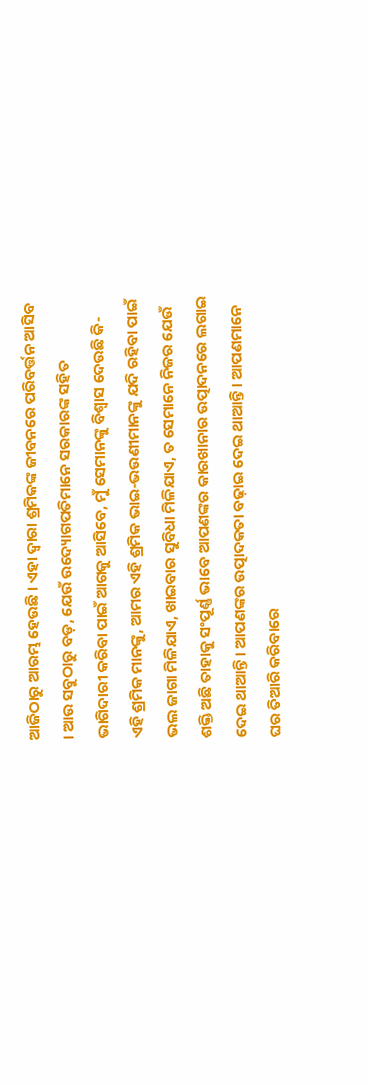ଆଜିଠାରୁ ଆରମ୍ଭ ହେଉଛି । ଏହା ଦ୍ୱାରା ଶ୍ରମିକଙ୍କ ଜୀବନରେ ପରିବର୍ତ୍ତନ ଆସିବ । ଆଉ ସବୁଠାରୁ ବଡ଼, ଯେଉଁ ଉଦ୍ୟୋଗପତିମାନେ ସରକାରଙ୍କ ସହିତ ଭାଗିଦାରୀ କରିବା ପାଇଁ ଆଗକୁ ଆସିବେ, ମୁଁ ସେମାନଙ୍କୁ ବିଶ୍ୱାସ ଦେଉଛି କି-ଏହି ଶ୍ରମିକ ମାନଙ୍କୁ, ଆମର ଏହି ଶ୍ରମିକ ଭାଇ-ଭଉଣୀମାନଙ୍କୁ ଯଦି ରହିବା ପାଇଁ ଭଲ ଜାଗା ମିଳିଯାଏ, ଖାଇବାର ସୁବିଧା ମିଳିଯାଏ, ତ ସେମାନେ ନିଜର ଯେଉଁ ଶକ୍ତି ଅଛି ତାହାକୁ ସଂପୂର୍ଣ୍ଣ ଭାବେ ଆପଣଙ୍କର କାରଖାନାର ଉତ୍ପାଦନରେ ଲଗାଇ ଦେଇ ଥାଆନ୍ତି । ଆପଣଙ୍କର ଉତ୍ପାଦକତା ବଢ଼ାଇ ଦେଇ ଥାଆନ୍ତି । ଆପଣମାନେ ଘର ତିଆରି କରିବାରେ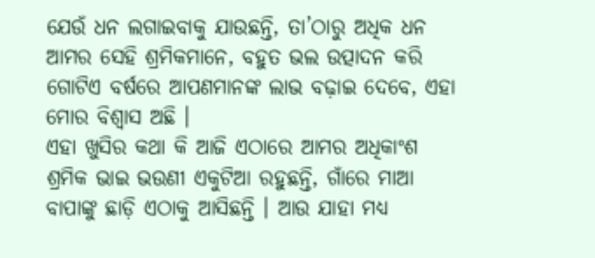ଯେଉଁ ଧନ ଲଗାଇବାକୁ ଯାଉଛନ୍ତି, ତା’ଠାରୁ ଅଧିକ ଧନ ଆମର ସେହି ଶ୍ରମିକମାନେ, ବହୁତ ଭଲ ଉତ୍ପାଦନ କରି ଗୋଟିଏ ବର୍ଷରେ ଆପଣମାନଙ୍କ ଲାଭ ବଢ଼ାଇ ଦେବେ, ଏହା ମୋର ବିଶ୍ୱାସ ଅଛି ।
ଏହା ଖୁସିର କଥା କି ଆଜି ଏଠାରେ ଆମର ଅଧିକାଂଶ ଶ୍ରମିକ ଭାଇ ଭଉଣୀ ଏକୁଟିଆ ରହୁଛନ୍ତି, ଗାଁରେ ମାଆ ବାପାଙ୍କୁ ଛାଡ଼ି ଏଠାକୁ ଆସିଛନ୍ତି । ଆଉ ଯାହା ମଧ୍ୟ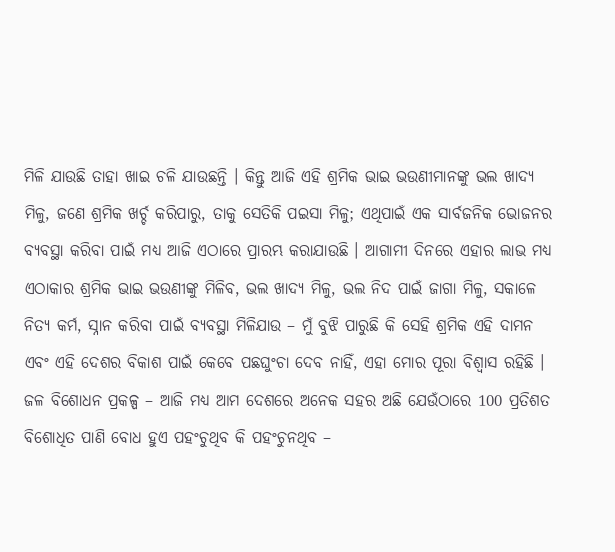ମିଳି ଯାଉଛି ତାହା ଖାଇ ଚଳି ଯାଉଛନ୍ତି । କିନ୍ତୁ ଆଜି ଏହି ଶ୍ରମିକ ଭାଇ ଭଉଣୀମାନଙ୍କୁ ଭଲ ଖାଦ୍ୟ ମିଳୁ, ଜଣେ ଶ୍ରମିକ ଖର୍ଚ୍ଚ କରିପାରୁ, ତାକୁ ସେତିକି ପଇସା ମିଳୁ; ଏଥିପାଇଁ ଏକ ସାର୍ବଜନିକ ଭୋଜନର ବ୍ୟବସ୍ଥା କରିବା ପାଇଁ ମଧ୍ୟ ଆଜି ଏଠାରେ ପ୍ରାରମ୍ଭ କରାଯାଉଛି । ଆଗାମୀ ଦିନରେ ଏହାର ଲାଭ ମଧ୍ୟ ଏଠାକାର ଶ୍ରମିକ ଭାଇ ଭଉଣୀଙ୍କୁ ମିଳିବ, ଭଲ ଖାଦ୍ୟ ମିଳୁ, ଭଲ ନିଦ ପାଇଁ ଜାଗା ମିଳୁ, ସକାଳେ ନିତ୍ୟ କର୍ମ, ସ୍ନାନ କରିବା ପାଇଁ ବ୍ୟବସ୍ଥା ମିଳିଯାଉ – ମୁଁ ବୁଝି ପାରୁଛି କି ସେହି ଶ୍ରମିକ ଏହି ଦାମନ ଏବଂ ଏହି ଦେଶର ବିକାଶ ପାଇଁ କେବେ ପଛଘୁଂଚା ଦେବ ନାହିଁ, ଏହା ମୋର ପୂରା ବିଶ୍ୱାସ ରହିଛି ।
ଜଳ ବିଶୋଧନ ପ୍ରକଳ୍ପ – ଆଜି ମଧ୍ୟ ଆମ ଦେଶରେ ଅନେକ ସହର ଅଛି ଯେଉଁଠାରେ 100 ପ୍ରତିଶତ ବିଶୋଧିତ ପାଣି ବୋଧ ହୁଏ ପହଂଚୁଥିବ କି ପହଂଚୁନଥିବ –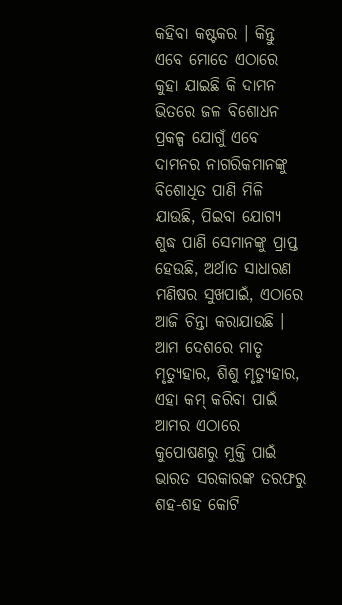କହିବା କଷ୍ଟକର । କିନ୍ତୁ ଏବେ ମୋତେ ଏଠାରେ କୁହା ଯାଇଛି କି ଦାମନ ଭିତରେ ଜଳ ବିଶୋଧନ ପ୍ରକଳ୍ପ ଯୋଗୁଁ ଏବେ ଦାମନର ନାଗରିକମାନଙ୍କୁ ବିଶୋଧିତ ପାଣି ମିଳି ଯାଉଛି, ପିଇବା ଯୋଗ୍ୟ ଶୁଦ୍ଧ ପାଣି ସେମାନଙ୍କୁ ପ୍ରାପ୍ତ ହେଉଛି, ଅର୍ଥାତ ସାଧାରଣ ମଣିଷର ସୁଖପାଇଁ, ଏଠାରେ ଆଜି ଚିନ୍ତା କରାଯାଉଛି ।
ଆମ ଦେଶରେ ମାତୃ ମୃତ୍ୟୁହାର, ଶିଶୁ ମୃତ୍ୟୁହାର, ଏହା କମ୍ କରିବା ପାଇଁ ଆମର ଏଠାରେ କୁପୋଷଣରୁ ମୁକ୍ତି ପାଇଁ ଭାରତ ସରକାରଙ୍କ ତରଫରୁ ଶହ-ଶହ କୋଟି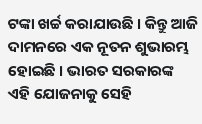ଟଙ୍କା ଖର୍ଚ୍ଚ କରାଯାଉଛି । କିନ୍ତୁ ଆଜି ଦାମନରେ ଏକ ନୂତନ ଶୁଭାରମ୍ଭ ହୋଇଛି । ଭାରତ ସରକାରଙ୍କ ଏହି ଯୋଜନାକୁ ସେହି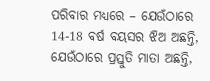ପରିବାର ମଧ୍ୟରେ – ଯେଉଁଠାରେ 14-18 ବର୍ଷ ବୟସର ଝିଅ ଅଛନ୍ତି, ଯେଉଁଠାରେ ପ୍ରସ୍ତୁତି ମାତା ଅଛନ୍ତି,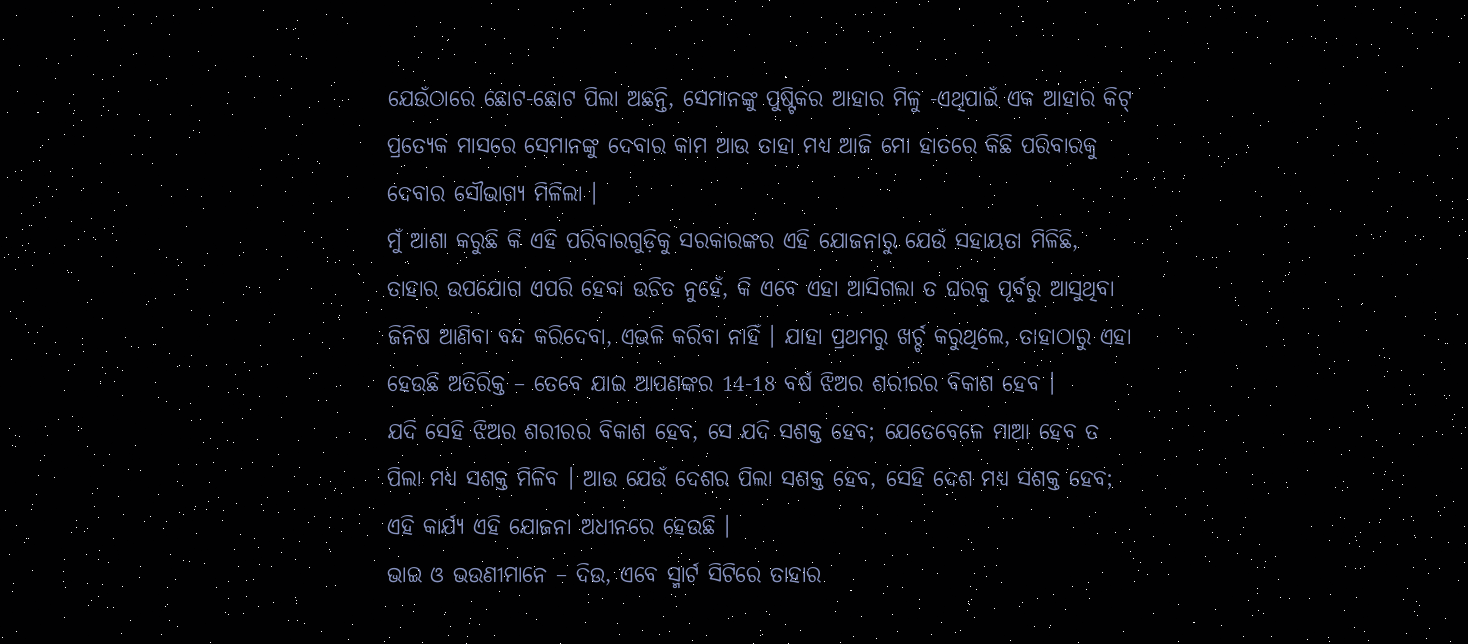ଯେଉଁଠାରେ ଛୋଟ-ଛୋଟ ପିଲା ଅଛନ୍ତି, ସେମାନଙ୍କୁ ପୁଷ୍ଟିକର ଆହାର ମିଳୁ -ଏଥିପାଇଁ ଏକ ଆହାର କିଟ୍ ପ୍ରତ୍ୟେକ ମାସରେ ସେମାନଙ୍କୁ ଦେବାର କାମ ଆଉ ତାହା ମଧ୍ୟ ଆଜି ମୋ ହାତରେ କିଛି ପରିବାରକୁ ଦେବାର ସୌଭାଗ୍ୟ ମିଳିଲା ।
ମୁଁ ଆଶା କରୁଛି କି ଏହି ପରିବାରଗୁଡ଼ିକୁ ସରକାରଙ୍କର ଏହି ଯୋଜନାରୁ ଯେଉଁ ସହାୟତା ମିଳିଛି, ତାହାର ଉପଯୋଗ ଏପରି ହେବା ଉଚିତ ନୁହେଁ, କି ଏବେ ଏହା ଆସିଗଲା ତ ଘରକୁ ପୂର୍ବରୁ ଆସୁଥିବା ଜିନିଷ ଆଣିବା ବନ୍ଦ କରିଦେବା, ଏଭଳି କରିବା ନାହିଁ । ଯାହା ପ୍ରଥମରୁ ଖର୍ଚ୍ଚ କରୁଥିଲେ, ତାହାଠାରୁ ଏହା ହେଉଛି ଅତିରିକ୍ତ – ତେବେ ଯାଇ ଆପଣଙ୍କର 14-18 ବର୍ଷ ଝିଅର ଶରୀରର ବିକାଶ ହେବ ।
ଯଦି ସେହି ଝିଅର ଶରୀରର ବିକାଶ ହେବ, ସେ ଯଦି ସଶକ୍ତ ହେବ; ଯେତେବେଳେ ମାଆ ହେବ ତ ପିଲା ମଧ୍ୟ ସଶକ୍ତ ମିଳିବ । ଆଉ ଯେଉଁ ଦେଶର ପିଲା ସଶକ୍ତ ହେବ, ସେହି ଦେଶ ମଧ୍ୟ ସଶକ୍ତ ହେବ; ଏହି କାର୍ଯ୍ୟ ଏହି ଯୋଜନା ଅଧୀନରେ ହେଉଛି ।
ଭାଇ ଓ ଭଉଣୀମାନେ – ଦିଉ, ଏବେ ସ୍ମାର୍ଟ ସିଟିରେ ତାହାର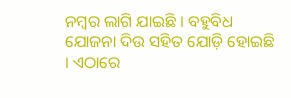ନମ୍ବର ଲାଗି ଯାଇଛି । ବହୁବିଧ ଯୋଜନା ଦିଉ ସହିତ ଯୋଡ଼ି ହୋଇଛି । ଏଠାରେ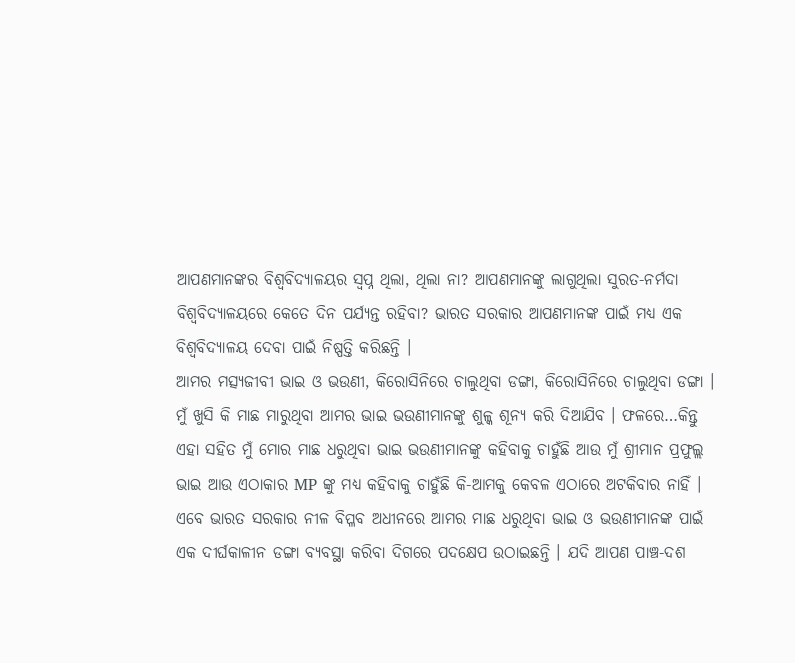ଆପଣମାନଙ୍କର ବିଶ୍ୱବିଦ୍ୟାଳୟର ସ୍ୱପ୍ନ ଥିଲା, ଥିଲା ନା? ଆପଣମାନଙ୍କୁ ଲାଗୁଥିଲା ସୁରତ-ନର୍ମଦା ବିଶ୍ୱବିଦ୍ୟାଳୟରେ କେତେ ଦିନ ପର୍ଯ୍ୟନ୍ତ ରହିବା? ଭାରତ ସରକାର ଆପଣମାନଙ୍କ ପାଇଁ ମଧ୍ୟ ଏକ ବିଶ୍ୱବିଦ୍ୟାଳୟ ଦେବା ପାଇଁ ନିଷ୍ପତ୍ତି କରିଛନ୍ତି ।
ଆମର ମତ୍ସ୍ୟଜୀବୀ ଭାଇ ଓ ଭଉଣୀ, କିରୋସିନିରେ ଚାଲୁଥିବା ଡଙ୍ଗା, କିରୋସିନିରେ ଚାଲୁଥିବା ଡଙ୍ଗା । ମୁଁ ଖୁସି କି ମାଛ ମାରୁଥିବା ଆମର ଭାଇ ଭଉଣୀମାନଙ୍କୁ ଶୁଳ୍କ ଶୂନ୍ୟ କରି ଦିଆଯିବ । ଫଳରେ…କିନ୍ତୁ ଏହା ସହିତ ମୁଁ ମୋର ମାଛ ଧରୁଥିବା ଭାଇ ଭଉଣୀମାନଙ୍କୁ କହିବାକୁ ଚାହୁଁଛି ଆଉ ମୁଁ ଶ୍ରୀମାନ ପ୍ରଫୁଲ୍ଲ ଭାଇ ଆଉ ଏଠାକାର MP ଙ୍କୁ ମଧ୍ୟ କହିବାକୁ ଚାହୁଁଛି କି-ଆମକୁ କେବଳ ଏଠାରେ ଅଟକିବାର ନାହିଁ । ଏବେ ଭାରତ ସରକାର ନୀଳ ବିପ୍ଳବ ଅଧୀନରେ ଆମର ମାଛ ଧରୁଥିବା ଭାଇ ଓ ଭଉଣୀମାନଙ୍କ ପାଇଁ ଏକ ଦୀର୍ଘକାଳୀନ ଡଙ୍ଗା ବ୍ୟବସ୍ଥା କରିବା ଦିଗରେ ପଦକ୍ଷେପ ଉଠାଇଛନ୍ତି । ଯଦି ଆପଣ ପାଞ୍ଚ-ଦଶ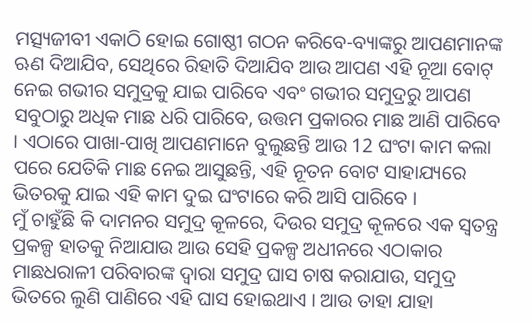ମତ୍ସ୍ୟଜୀବୀ ଏକାଠି ହୋଇ ଗୋଷ୍ଠୀ ଗଠନ କରିବେ-ବ୍ୟାଙ୍କରୁ ଆପଣମାନଙ୍କ ଋଣ ଦିଆଯିବ, ସେଥିରେ ରିହାତି ଦିଆଯିବ ଆଉ ଆପଣ ଏହି ନୂଆ ବୋଟ୍ ନେଇ ଗଭୀର ସମୁଦ୍ରକୁ ଯାଇ ପାରିବେ ଏବଂ ଗଭୀର ସମୁଦ୍ରରୁ ଆପଣ ସବୁଠାରୁ ଅଧିକ ମାଛ ଧରି ପାରିବେ, ଉତ୍ତମ ପ୍ରକାରର ମାଛ ଆଣି ପାରିବେ । ଏଠାରେ ପାଖା-ପାଖି ଆପଣମାନେ ବୁଲୁଛନ୍ତି ଆଉ 12 ଘଂଟା କାମ କଲା ପରେ ଯେତିକି ମାଛ ନେଇ ଆସୁଛନ୍ତି, ଏହି ନୂତନ ବୋଟ ସାହାଯ୍ୟରେ ଭିତରକୁ ଯାଇ ଏହି କାମ ଦୁଇ ଘଂଟାରେ କରି ଆସି ପାରିବେ ।
ମୁଁ ଚାହୁଁଛି କି ଦାମନର ସମୁଦ୍ର କୂଳରେ, ଦିଉର ସମୁଦ୍ର କୂଳରେ ଏକ ସ୍ୱତନ୍ତ୍ର ପ୍ରକଳ୍ପ ହାତକୁ ନିଆଯାଉ ଆଉ ସେହି ପ୍ରକଳ୍ପ ଅଧୀନରେ ଏଠାକାର ମାଛଧରାଳୀ ପରିବାରଙ୍କ ଦ୍ୱାରା ସମୁଦ୍ର ଘାସ ଚାଷ କରାଯାଉ, ସମୁଦ୍ର ଭିତରେ ଲୁଣି ପାଣିରେ ଏହି ଘାସ ହୋଇଥାଏ । ଆଉ ତାହା ଯାହା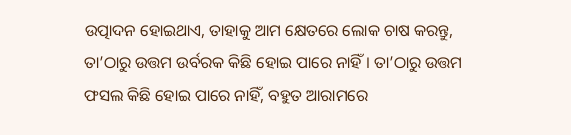ଉତ୍ପାଦନ ହୋଇଥାଏ, ତାହାକୁ ଆମ କ୍ଷେତରେ ଲୋକ ଚାଷ କରନ୍ତୁ, ତା’ଠାରୁ ଉତ୍ତମ ଉର୍ବରକ କିଛି ହୋଇ ପାରେ ନାହିଁ । ତା’ଠାରୁ ଉତ୍ତମ ଫସଲ କିଛି ହୋଇ ପାରେ ନାହିଁ, ବହୁତ ଆରାମରେ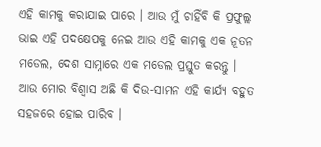ଏହି କାମକୁ କରାଯାଇ ପାରେ । ଆଉ ମୁଁ ଚାହିଁବି କି ପ୍ରଫୁଲ୍ଲ ଭାଇ ଏହି ପଦକ୍ଷେପକୁ ନେଇ ଆଉ ଏହି କାମକୁ ଏକ ନୂତନ ମଡେଲ, ଦେଶ ସାମ୍ନାରେ ଏକ ମଡେଲ ପ୍ରସ୍ତୁତ କରନ୍ତୁ । ଆଉ ମୋର ବିଶ୍ୱାସ ଅଛି କି ଦିଉ-ସାମନ ଏହି କାର୍ଯ୍ୟ ବହୁତ ସହଜରେ ହୋଇ ପାରିବ ।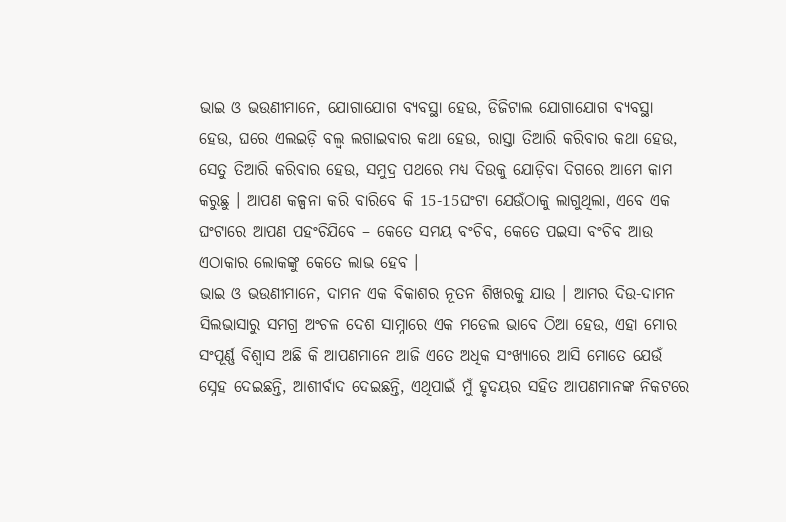ଭାଇ ଓ ଭଉଣୀମାନେ, ଯୋଗାଯୋଗ ବ୍ୟବସ୍ଥା ହେଉ, ଡିଜିଟାଲ ଯୋଗାଯୋଗ ବ୍ୟବସ୍ଥା ହେଉ, ଘରେ ଏଲଇଡ଼ି ବଲ୍ବ ଲଗାଇବାର କଥା ହେଉ, ରାସ୍ତା ତିଆରି କରିବାର କଥା ହେଉ, ସେତୁ ତିଆରି କରିବାର ହେଉ, ସମୁଦ୍ର ପଥରେ ମଧ୍ୟ ଦିଉକୁ ଯୋଡ଼ିବା ଦିଗରେ ଆମେ କାମ କରୁଛୁ । ଆପଣ କଳ୍ପନା କରି ବାରିବେ କି 15-15ଘଂଟା ଯେଉଁଠାକୁ ଲାଗୁଥିଲା, ଏବେ ଏକ ଘଂଟାରେ ଆପଣ ପହଂଚିଯିବେ – କେତେ ସମୟ ବଂଚିବ, କେତେ ପଇସା ବଂଚିବ ଆଉ ଏଠାକାର ଲୋକଙ୍କୁ କେତେ ଲାଭ ହେବ ।
ଭାଇ ଓ ଭଉଣୀମାନେ, ଦାମନ ଏକ ବିକାଶର ନୂତନ ଶିଖରକୁ ଯାଉ । ଆମର ଦିଉ-ଦାମନ ସିଲଭାସାରୁ ସମଗ୍ର ଅଂଚଳ ଦେଶ ସାମ୍ନାରେ ଏକ ମଡେଲ ଭାବେ ଠିଆ ହେଉ, ଏହା ମୋର ସଂପୂର୍ଣ୍ଣ ବିଶ୍ୱାସ ଅଛି କି ଆପଣମାନେ ଆଜି ଏତେ ଅଧିକ ସଂଖ୍ୟାରେ ଆସି ମୋତେ ଯେଉଁ ସ୍ନେହ ଦେଇଛନ୍ତି, ଆଶୀର୍ବାଦ ଦେଇଛନ୍ତି, ଏଥିପାଇଁ ମୁଁ ହୃଦୟର ସହିତ ଆପଣମାନଙ୍କ ନିକଟରେ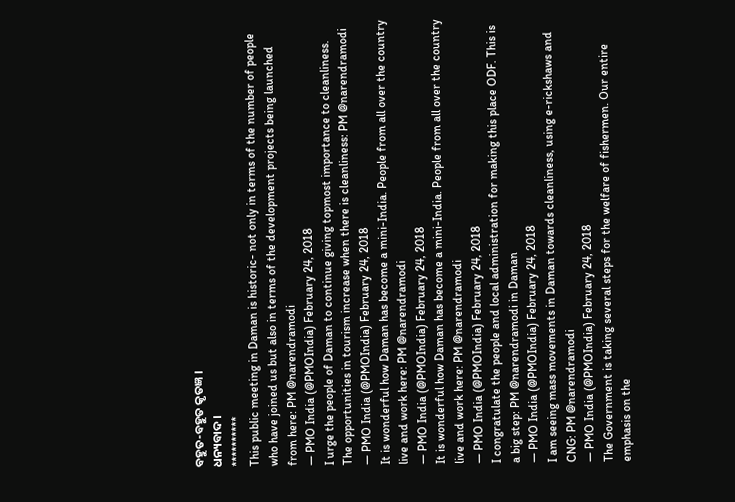ବହୁତ-ବହୁତ କୃତଜ୍ଞ ।
ଧନ୍ୟବାଦ ।
**********
This public meeting in Daman is historic- not only in terms of the number of people who have joined us but also in terms of the development projects being launched from here: PM @narendramodi
— PMO India (@PMOIndia) February 24, 2018
I urge the people of Daman to continue giving topmost importance to cleanliness. The opportunities in tourism increase when there is cleanliness: PM @narendramodi
— PMO India (@PMOIndia) February 24, 2018
It is wonderful how Daman has become a mini-India. People from all over the country live and work here: PM @narendramodi
— PMO India (@PMOIndia) February 24, 2018
It is wonderful how Daman has become a mini-India. People from all over the country live and work here: PM @narendramodi
— PMO India (@PMOIndia) February 24, 2018
I congratulate the people and local administration for making this place ODF. This is a big step: PM @narendramodi in Daman
— PMO India (@PMOIndia) February 24, 2018
I am seeing mass movements in Daman towards cleanliness, using e-rickshaws and CNG: PM @narendramodi
— PMO India (@PMOIndia) February 24, 2018
The Government is taking several steps for the welfare of fishermen. Our entire emphasis on the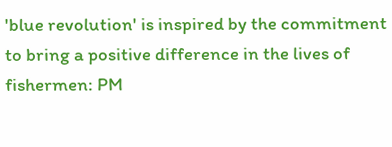'blue revolution' is inspired by the commitment to bring a positive difference in the lives of fishermen: PM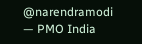@narendramodi
— PMO India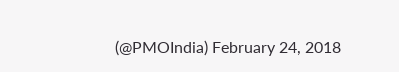(@PMOIndia) February 24, 2018